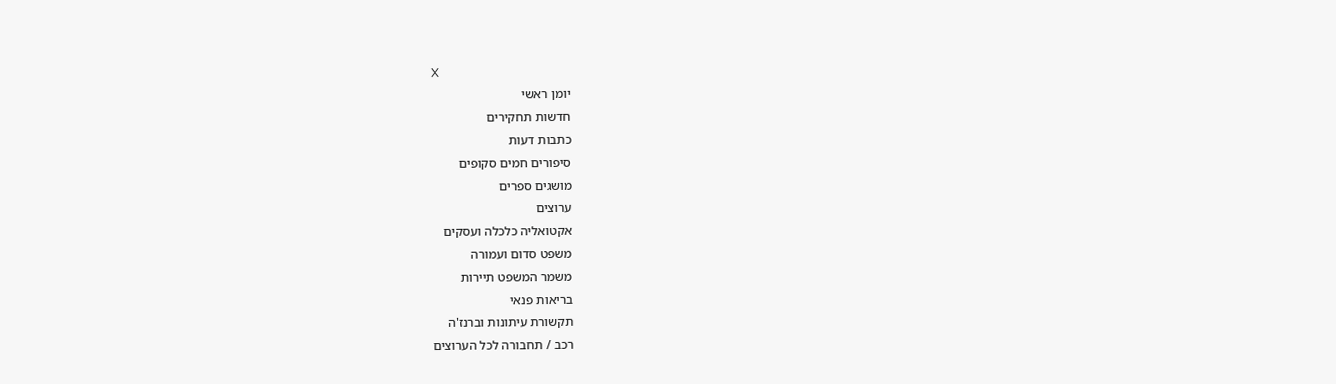X
יומן ראשי
חדשות תחקירים
כתבות דעות
סיפורים חמים סקופים
מושגים ספרים
ערוצים
אקטואליה כלכלה ועסקים
משפט סדום ועמורה
משמר המשפט תיירות
בריאות פנאי
תקשורת עיתונות וברנז'ה
רכב / תחבורה לכל הערוצים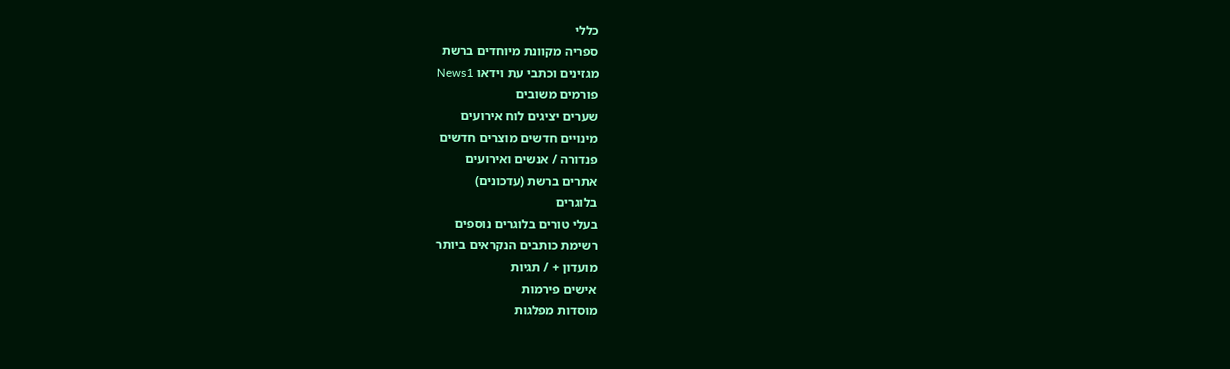כללי
ספריה מקוונת מיוחדים ברשת
מגזינים וכתבי עת וידאו News1
פורמים משובים
שערים יציגים לוח אירועים
מינויים חדשים מוצרים חדשים
פנדורה / אנשים ואירועים
אתרים ברשת (עדכונים)
בלוגרים
בעלי טורים בלוגרים נוספים
רשימת כותבים הנקראים ביותר
מועדון + / תגיות
אישים פירמות
מוסדות מפלגות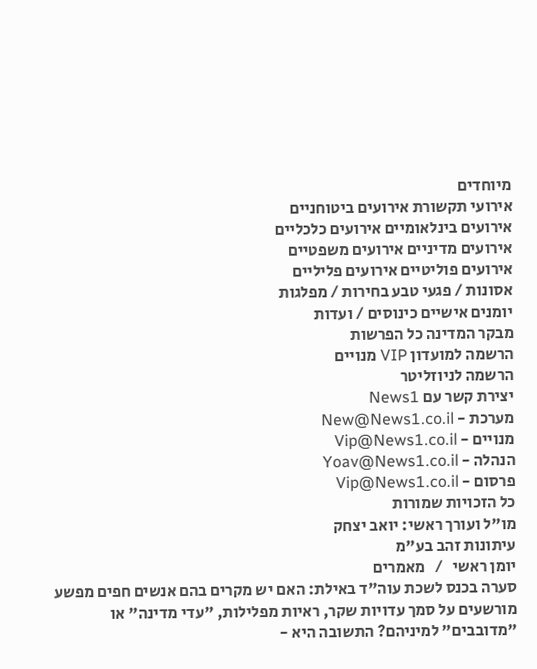מיוחדים
אירועי תקשורת אירועים ביטוחניים
אירועים בינלאומיים אירועים כלכליים
אירועים מדיניים אירועים משפטיים
אירועים פוליטיים אירועים פליליים
אסונות / פגעי טבע בחירות / מפלגות
יומנים אישיים כינוסים / ועדות
מבקר המדינה כל הפרשות
הרשמה למועדון VIP מנויים
הרשמה לניוזליטר
יצירת קשר עם News1
מערכת - New@News1.co.il
מנויים - Vip@News1.co.il
הנהלה - Yoav@News1.co.il
פרסום - Vip@News1.co.il
כל הזכויות שמורות
מו"ל ועורך ראשי: יואב יצחק
עיתונות זהב בע"מ
יומן ראשי   /   מאמרים
סערה בכנס לשכת עוה"ד באילת: האם יש מקרים בהם אנשים חפים מפשע מורשעים על סמך עדויות שקר, ראיות מפלילות, "עדי מדינה" או "מדובבים" למיניהם? התשובה היא -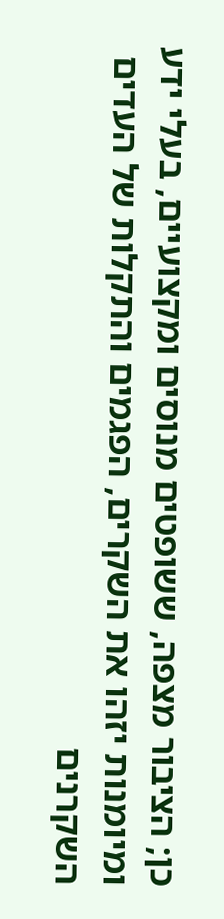כן; הציבור מצפה, ששופטים מנוסים ומקצועיים, בעלי ידע ומיומנות יזהו את השקרים, הפגמים והתקלות של העדים השקרנים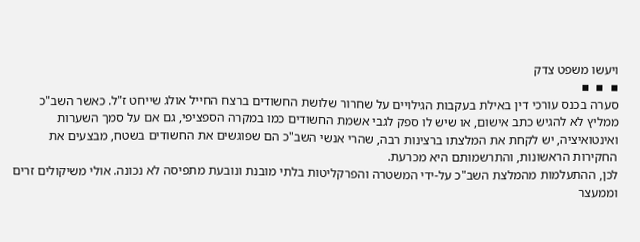ויעשו משפט צדק
▪  ▪  ▪
סערה בכנס עורכי דין באילת בעקבות הגילויים על שחרור שלושת החשודים ברצח החייל אולג שייחט ז"ל. כאשר השב"כ ממליץ לא להגיש כתב אישום, או שיש לו ספק לגבי אשמת החשודים כמו במקרה הספציפי, גם אם על סמך השערות ואינטואיציה, יש לקחת את המלצתו ברצינות רבה, שהרי אנשי השב"כ הם שפוגשים את החשודים בשטח, מבצעים את החקירות הראשונות, והתרשמותם היא מכרעת.
לכן, ההתעלמות מהמלצת השב"כ על-ידי המשטרה והפרקליטות בלתי מובנת ונובעת מתפיסה לא נכונה. אולי משיקולים זרים וממעצר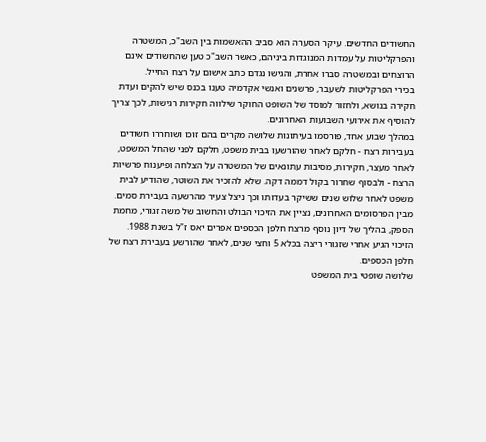החשודים החדשים. עיקר הסערה הוא סביב ההאשמות בין השב"כ, המשטרה והפרקליטות על עמדות המנוגדות ביניהם, כאשר השב"כ טען שהחשודים אינם הרוצחים ובמשטרה סברו אחרת, והגישו נגדם כתב אישום על רצח החייל.
בכירי הפרקליטות לשעבר, פרשנים ואנשי אקדמיה טענו בכנס שיש להקים ועדת חקירה בנושא, ולחזור למוסד של השופט החוקר שילווה חקירות רגישות, לכך צריך להוסיף את אירועי השבועות האחרונים.
במהלך שבוע אחד, פורסמו בעיתונות שלושה מקרים בהם זוכו ושוחררו חשודים בעבירות רצח - חלקם לאחר שהורשעו בבית משפט, חלקם לפני שהחל המשפט, לאחר מעצר, חקירות, מסיבות עתונאים של המשטרה על הצלחה ופיענוח פרשיות הרצח - ולבסוף שחרור בקול דממה דקה. שלא להזכיר את השוטר, שהודיע לבית משפט לאחר שלוש שנים ששיקר בעדותו וכך ניצל צעיר מהרשעה בעבירת סמים.
מבין הפרסומים האחרונים, נציין את הזיכוי הבולט והחשוב של משה זגורי, מחמת הספק, בהליך של דיון נוסף מרצח חלפן הכספים אפרים יאס ז"ל בשנת 1988. הזיכוי הגיע אחרי שזגורי ריצה בכלא 5 וחצי שנים, לאחר שהורשע בעבירת רצח של חלפן הכספים.
שלושה שופטי בית המשפט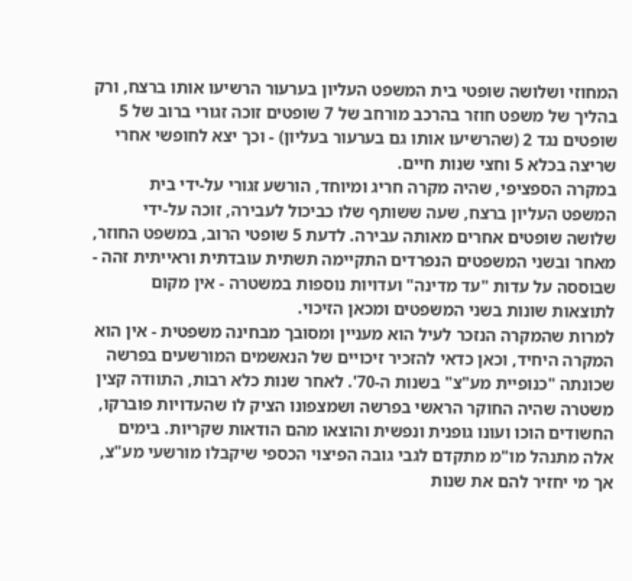המחוזי ושלושה שופטי בית המשפט העליון בערעור הרשיעו אותו ברצח, ורק בהליך של משפט חוזר בהרכב מורחב של 7 שופטים זוכה זגורי ברוב של 5 שופטים נגד 2 (שהרשיעו אותו גם בערעור בעליון) - וכך יצא לחופשי אחרי שריצה בכלא 5 וחצי שנות חיים.
במקרה הספציפי, שהיה מקרה חריג ומיוחד, הורשע זגורי על-ידי בית המשפט העליון ברצח, שעה ששותף שלו כביכול לעבירה, זוכה על-ידי שלושה שופטים אחרים מאותה עבירה. לדעת 5 שופטי הרוב, במשפט החוזר, מאחר ובשני המשפטים הנפרדים התקיימה תשתית עובדתית וראייתית זהה - שבוססה על עדות "עד מדינה" ועדויות נוספות במשטרה - אין מקום לתוצאות שונות בשני המשפטים ומכאן הזיכוי.
למרות שהמקרה הנזכר לעיל הוא מעניין ומסובך מבחינה משפטית - אין הוא המקרה היחיד, וכאן כדאי להזכיר זיכויים של הנאשמים המורשעים בפרשה שכונתה "כנופיית מע"צ" בשנות ה-70'. לאחר שנות כלא רבות, התוודה קצין משטרה שהיה החוקר הראשי בפרשה ושמצפונו הציק לו שהעדויות פוברקו, החשודים הוכו ועונו גופנית ונפשית והוצאו מהם הודאות שקריות. בימים אלה מתנהל מו"מ מתקדם לגבי גובה הפיצוי הכספי שיקבלו מורשעי מע"צ, אך מי יחזיר להם את שנות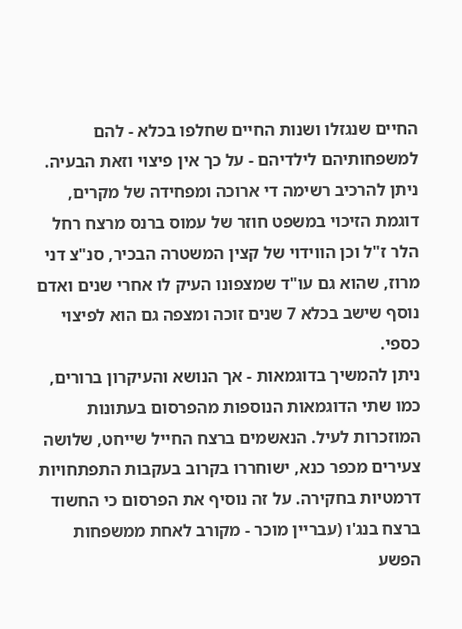החיים שנגזלו ושנות החיים שחלפו בכלא - להם למשפחותיהם לילדיהם - על כך אין פיצוי וזאת הבעיה.
ניתן להרכיב רשימה די ארוכה ומפחידה של מקרים, דוגמת הזיכוי במשפט חוזר של עמוס ברנס מרצח רחל הלר ז"ל וכן הווידוי של קצין המשטרה הבכיר, סנ"צ דני מרוז, שהוא גם עו"ד שמצפונו העיק לו אחרי שנים ואדם נוסף שישב בכלא 7 שנים זוכה ומצפה גם הוא לפיצוי כספי.
ניתן להמשיך בדוגמאות - אך הנושא והעיקרון ברורים, כמו שתי הדוגמאות הנוספות מהפרסום בעתונות המוזכרות לעיל. הנאשמים ברצח החייל שייחט, שלושה צעירים מכפר כנא, ישוחררו בקרוב בעקבות התפתחויות דרמטיות בחקירה. על זה נוסיף את הפרסום כי החשוד ברצח בנג'ו (עבריין מוכר - מקורב לאחת ממשפחות הפשע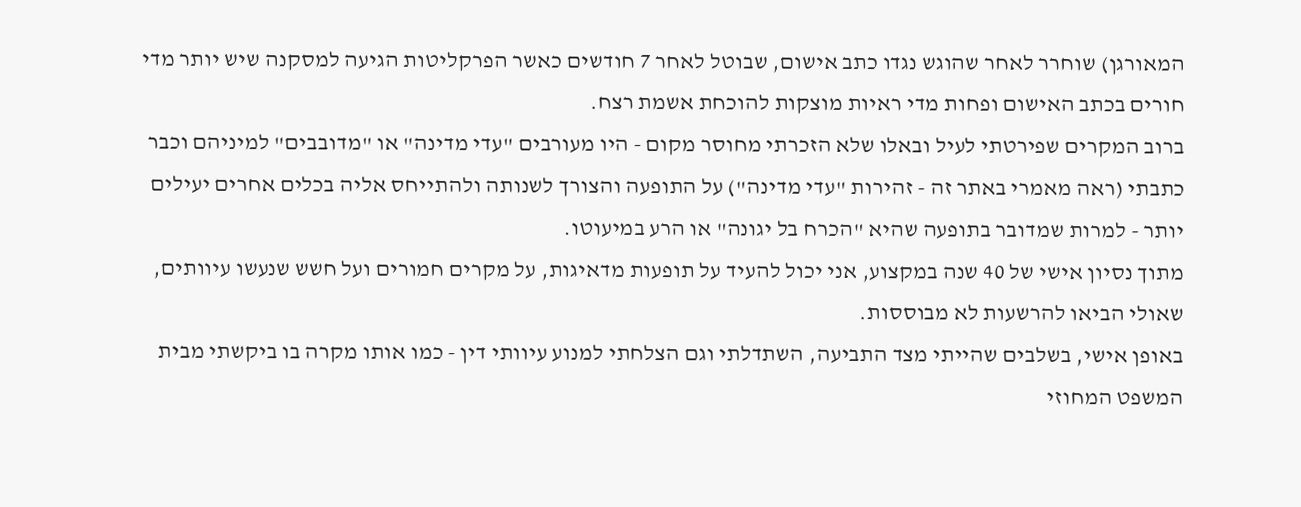המאורגן) שוחרר לאחר שהוגש נגדו כתב אישום, שבוטל לאחר 7 חודשים כאשר הפרקליטות הגיעה למסקנה שיש יותר מדי חורים בכתב האישום ופחות מדי ראיות מוצקות להוכחת אשמת רצח.
ברוב המקרים שפירטתי לעיל ובאלו שלא הזכרתי מחוסר מקום - היו מעורבים "עדי מדינה" או "מדובבים" למיניהם וכבר כתבתי (ראה מאמרי באתר זה - זהירות "עדי מדינה") על התופעה והצורך לשנותה ולהתייחס אליה בכלים אחרים יעילים יותר - למרות שמדובר בתופעה שהיא "הכרח בל יגונה" או הרע במיעוטו.
מתוך נסיון אישי של 40 שנה במקצוע, אני יכול להעיד על תופעות מדאיגות, על מקרים חמורים ועל חשש שנעשו עיוותים, שאולי הביאו להרשעות לא מבוססות.
באופן אישי, בשלבים שהייתי מצד התביעה, השתדלתי וגם הצלחתי למנוע עיוותי דין - כמו אותו מקרה בו ביקשתי מבית המשפט המחוזי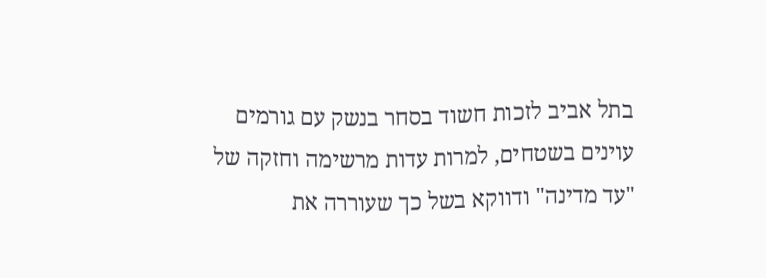בתל אביב לזכות חשוד בסחר בנשק עם גורמים עוינים בשטחים, למרות עדות מרשימה וחזקה של "עד מדינה" ודווקא בשל כך שעוררה את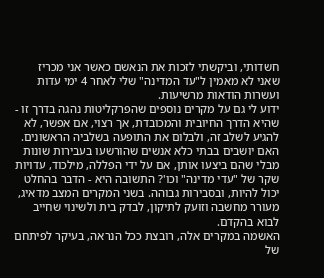חשדותי, וביקשתי לזכות את הנאשם כאשר אני מכריז שאני לא מאמין ל"עד המדינה" שלי לאחר 4 ימי עדות ועשרות הודאות מרשיעות.
ידוע לי גם על מקרים נוספים שהפרקליטות נהגה בדרך זו - שהיא הדרך החיובית והמכובדת, אך רצוי, אם אפשר, לא להגיע לשלב זה, ולבלום את התופעה בשלביה הראשונים.
האם יושבים בבתי כלא אנשים שהורשעו בעבירות שונות מבלי שהם ביצעו אותן, אם על ידי הפללה, מילכוד, עדויות שקר של "עדי מדינה" וכו'? התשובה היא - הדבר בהחלט יכול להיות, ובסבירות גבוהה. בשני המקרים המצב מדאיג, מעורר מחשבה וזועק לתיקון, לבדק בית ולשינוי שחייב לבוא בהקדם.
האשמה במקרים אלה, רובצת ככל הנראה, בעיקר לפיתחם של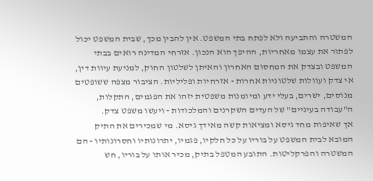המשטרה והתביעה ולא לפתח בתי המשפט. אין להבין מכך, שבית המשפט יכול לפתור את עצמו מאחריות, ההיפך הוא הנכון. אזרחי המדינה רואים בבתי המשפט ובצדק את המחסום האחרון והאיתן לשלטון החוק, למניעת עיוות דין, אי צדק ועוולות שלטוניות אחרות - אזרחיות ופליליות. הציבור מצפה ששופטים מנוסים, ישרים, בעלי ידע ומיומנות משפטית יזהו את הפגמים, התקלות, ה"עבודה בעיניים" של העדים השקרנים והמלכודות - ויעשו משפט צדק.
אך שאיפות מחד גיסא ומציאות קשה מאידך גיסא. מי שמכירים את התיק המובא לבית המשפט על בוריו על כל חלקיו, פגמיו, יתרונותיו וחסרונותיו - הם המשטרה והפרקליטות. התובע המטפל בתיק, מכיר אותו על בוריו, חש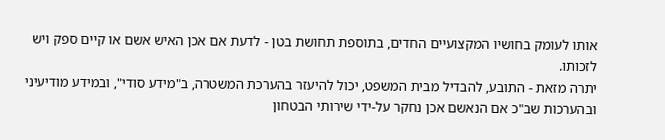אותו לעומק בחושיו המקצועיים החדים, בתוספת תחושת בטן - לדעת אם אכן האיש אשם או קיים ספק ויש לזכותו.
יתרה מזאת - התובע, להבדיל מבית המשפט, יכול להיעזר בהערכת המשטרה, ב"מידע סודי", ובמידע מודיעיני ובהערכות שב"כ אם הנאשם אכן נחקר על-ידי שירותי הבטחון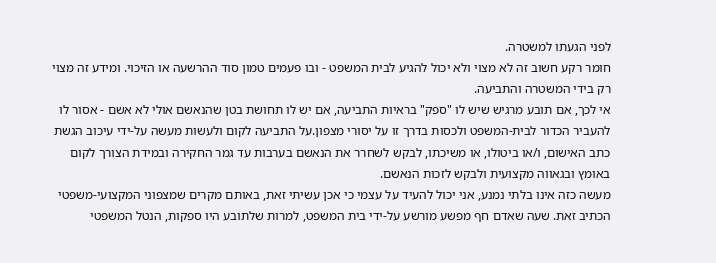לפני הגעתו למשטרה.
חומר רקע חשוב זה לא מצוי ולא יכול להגיע לבית המשפט - ובו פעמים טמון סוד ההרשעה או הזיכוי. ומידע זה מצוי רק בידי המשטרה והתביעה.
אי לכך, אם תובע מרגיש שיש לו "ספק" בראיות התביעה, אם יש לו תחושת בטן שהנאשם אולי לא אשם - אסור לו להעביר הכדור לבית-המשפט ולכסות בדרך זו על יסורי מצפון.על התביעה לקום ולעשות מעשה על-ידי עיכוב הגשת כתב האישום, ו/או ביטולו, או משיכתו, לבקש לשחרר את הנאשם בערבות עד גמר החקירה ובמידת הצורך לקום באומץ ובגאווה מקצועית ולבקש לזכות הנאשם.
מעשה כזה אינו בלתי נמנע, אני יכול להעיד על עצמי כי אכן עשיתי זאת, באותם מקרים שמצפוני המקצועי-משפטי הכתיב זאת. שעה שאדם חף מפשע מורשע על-ידי בית המשפט, למרות שלתובע היו ספקות, הנטל המשפטי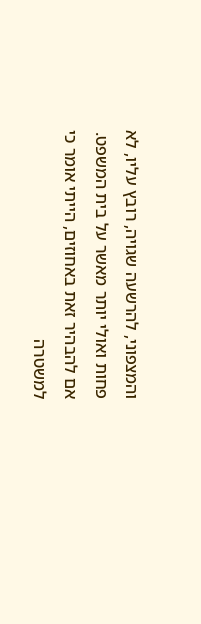והמצפוני, להרשעה שגויה, רובץ עליו, לא פחות ואולי יותר מאשר על בית המשפט. אם להבהיר זאת באחוזים, הייתי אומר כי למשטרה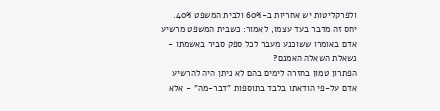ולפרקליטות יש אחריות ב-60% ולבית המשפט 40%. יחס זה מדבר בעד עצמו, לאמור: כשבית המשפט מרשיע אדם באומרו ששוכנע מעבר לכל ספק סביר באשמתו - נשאלת השאלה האמנם?
הפתרון טמון בחזרה לימים בהם לא ניתן היה להרשיע אדם על-פי הודאתו בלבד בתוספות "דבר-מה" - אלא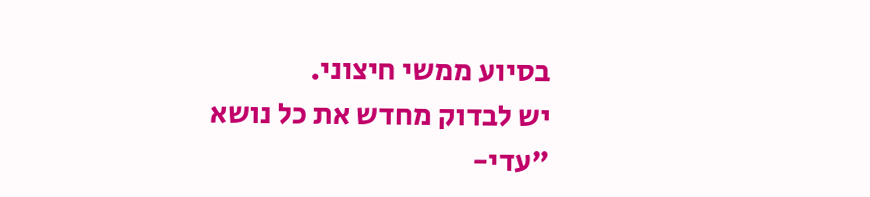בסיוע ממשי חיצוני.
יש לבדוק מחדש את כל נושא "עדי-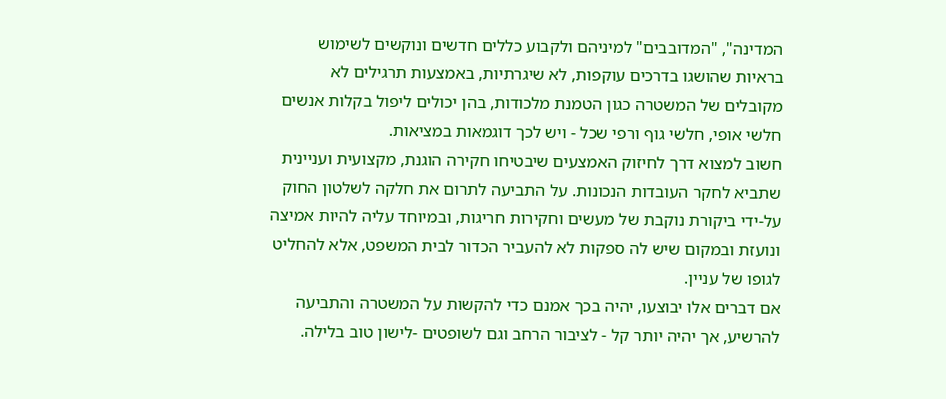המדינה", "המדובבים" למיניהם ולקבוע כללים חדשים ונוקשים לשימוש בראיות שהושגו בדרכים עוקפות, לא שיגרתיות, באמצעות תרגילים לא מקובלים של המשטרה כגון הטמנת מלכודות, בהן יכולים ליפול בקלות אנשים חלשי אופי, חלשי גוף ורפי שכל - ויש לכך דוגמאות במציאות.
חשוב למצוא דרך לחיזוק האמצעים שיבטיחו חקירה הוגנת, מקצועית ועניינית שתביא לחקר העובדות הנכונות. על התביעה לתרום את חלקה לשלטון החוק על-ידי ביקורת נוקבת של מעשים וחקירות חריגות, ובמיוחד עליה להיות אמיצה ונועזת ובמקום שיש לה ספקות לא להעביר הכדור לבית המשפט, אלא להחליט לגופו של עניין.
אם דברים אלו יבוצעו, יהיה בכך אמנם כדי להקשות על המשטרה והתביעה להרשיע, אך יהיה יותר קל - לציבור הרחב וגם לשופטים -לישון טוב בלילה.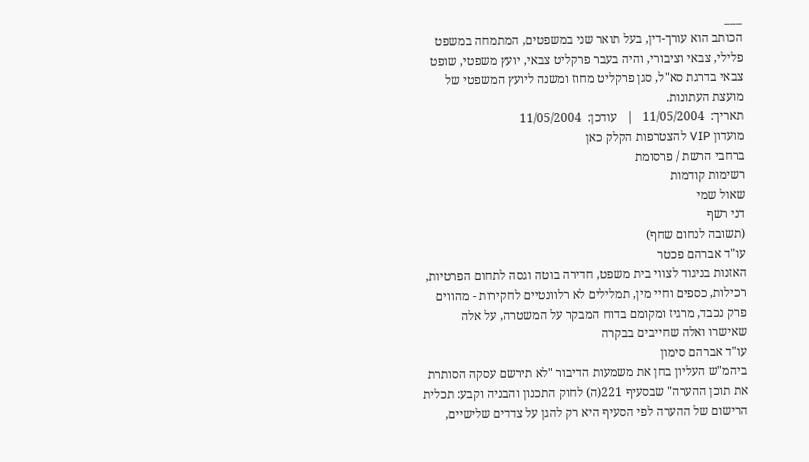___
הכותב הוא עורך-דין, בעל תואר שני במשפטים, המתמחה במשפט פלילי, צבאי וציבורי, והיה בעבר פרקליט צבאי, יועץ משפטי, שופט צבאי בדרגת סא"ל, סגן פרקליט מחוז ומשנה ליועץ המשפטי של מועצת העתונות.
תאריך:  11/05/2004   |   עודכן:  11/05/2004
מועדון VIP להצטרפות הקלק כאן
ברחבי הרשת / פרסומת
רשימות קודמות
שאול שמי
דני רשף
(תשובה לנחום שחף)
עו"ד אברהם פכטר
האזנות בניגוד לצווי בית משפט, חדירה בוטה וגסה לתחום הפרטיות, רכילות, כספים וחיי מין, תמלילים לא רלוונטיים לחקירות - מהווים פרק נכבד, מרגיז ומקומם בדוח המבקר על המשטרה, על אלה שאישרו ואלה שחייבים בבקרה
עו"ד אברהם סימון
ביהמ"ש העליון בחן את משמעות הדיבור "לא תירשם עסקה הסותרת את תוכן ההערה" שבסעיף 221(ה) לחוק התכנון והבניה וקבע: תכלית הרישום של ההערה לפי הסעיף היא רק להגן על צדדים שלישיים,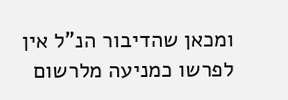ומכאן שהדיבור הנ"ל אין לפרשו כמניעה מלרשום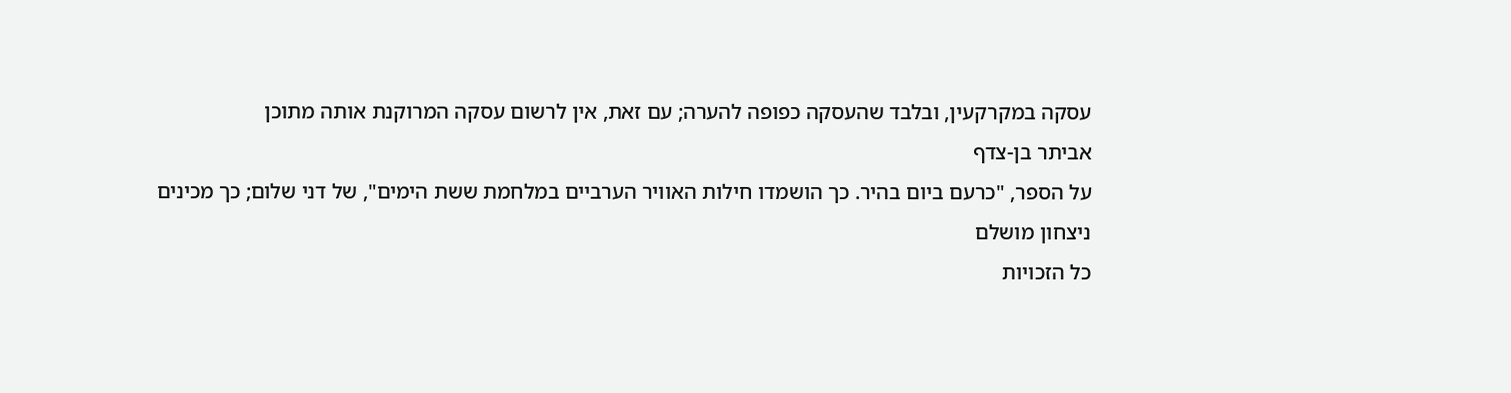עסקה במקרקעין, ובלבד שהעסקה כפופה להערה; עם זאת, אין לרשום עסקה המרוקנת אותה מתוכן
אביתר בן-צדף
על הספר, "כרעם ביום בהיר. כך הושמדו חילות האוויר הערביים במלחמת ששת הימים", של דני שלום; כך מכינים ניצחון מושלם
כל הזכויות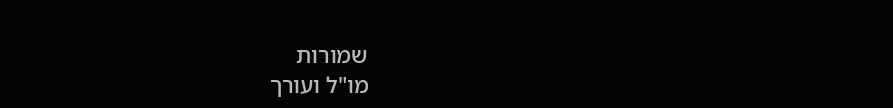שמורות
מו"ל ועורך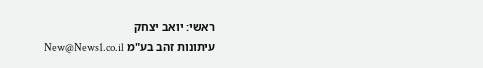ראשי: יואב יצחק
עיתונות זהב בע"מ New@News1.co.il